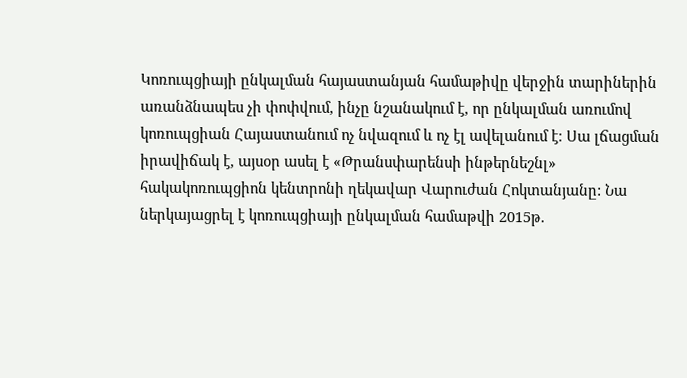Կոռուպցիայի ընկալման հայաստանյան համաթիվը վերջին տարիներին առանձնապես չի փոփվում, ինչը նշանակում է, որ ընկալման առումով կոռուպցիան Հայաստանում ոչ նվազում և ոչ էլ ավելանում է։ Սա լճացման իրավիճակ է, այսօր ասել է «Թրանսփարենսի ինթերնեշնլ» հակակոռուպցիոն կենտրոնի ղեկավար Վարուժան Հոկտանյանը: Նա ներկայացրել է կոռուպցիայի ընկալման համաթվի 2015թ.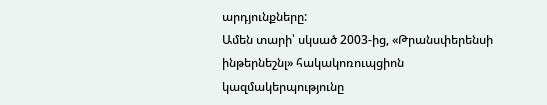արդյունքները:
Ամեն տարի՝ սկսած 2003-ից, «Թրանսփերենսի ինթերնեշնլ» հակակոռուպցիոն կազմակերպությունը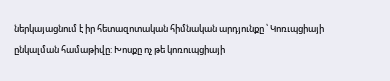ներկայացնում է իր հետազոտական հիմնական արդյունքը ՝ Կոռւպցիայի ընկալման համաթիվը: Խոսքը ոչ թե կոռուպցիայի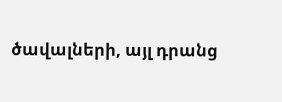ծավալների, այլ դրանց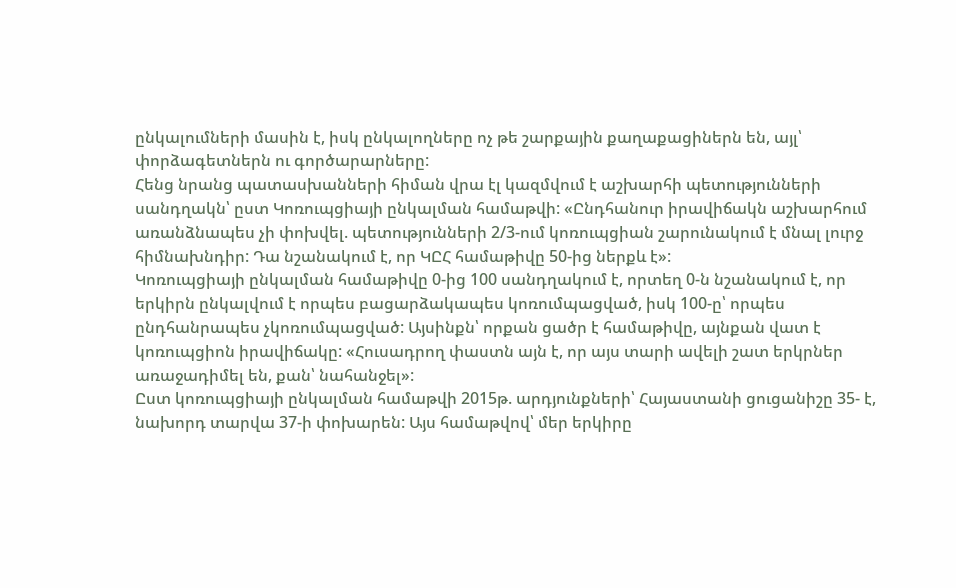ընկալումների մասին է, իսկ ընկալողները ոչ թե շարքային քաղաքացիներն են, այլ՝ փորձագետներն ու գործարարները:
Հենց նրանց պատասխանների հիման վրա էլ կազմվում է աշխարհի պետությունների սանդղակն՝ ըստ Կոռուպցիայի ընկալման համաթվի: «Ընդհանուր իրավիճակն աշխարհում առանձնապես չի փոխվել. պետությունների 2/3-ում կոռուպցիան շարունակում է մնալ լուրջ հիմնախնդիր: Դա նշանակում է, որ ԿԸՀ համաթիվը 50-ից ներքև է»:
Կոռուպցիայի ընկալման համաթիվը 0-ից 100 սանդղակում է, որտեղ 0-ն նշանակում է, որ երկիրն ընկալվում է որպես բացարձակապես կոռումպացված, իսկ 100-ը՝ որպես ընդհանրապես չկոռումպացված: Այսինքն՝ որքան ցածր է համաթիվը, այնքան վատ է կոռուպցիոն իրավիճակը: «Հուսադրող փաստն այն է, որ այս տարի ավելի շատ երկրներ առաջադիմել են, քան՝ նահանջել»:
Ըստ կոռուպցիայի ընկալման համաթվի 2015թ. արդյունքների՝ Հայաստանի ցուցանիշը 35- է, նախորդ տարվա 37-ի փոխարեն: Այս համաթվով՝ մեր երկիրը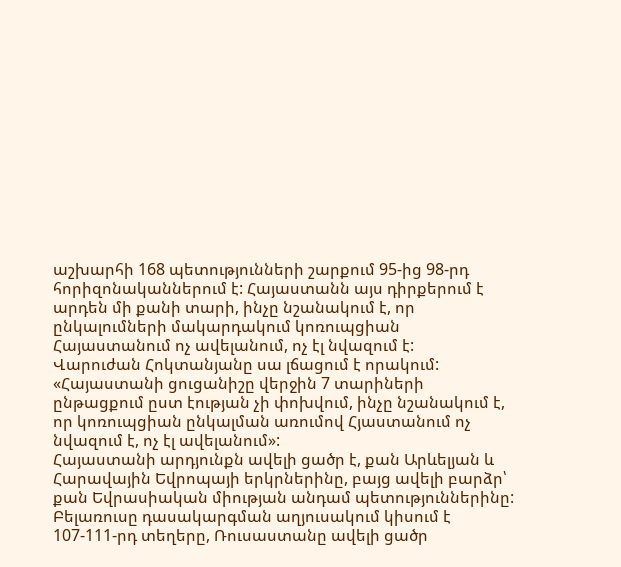աշխարհի 168 պետությունների շարքում 95-ից 98-րդ հորիզոնականներում է: Հայաստանն այս դիրքերում է արդեն մի քանի տարի, ինչը նշանակում է, որ ընկալումների մակարդակում կոռուպցիան Հայաստանում ոչ ավելանում, ոչ էլ նվազում է:
Վարուժան Հոկտանյանը սա լճացում է որակում: «Հայաստանի ցուցանիշը վերջին 7 տարիների ընթացքում ըստ էության չի փոխվում, ինչը նշանակում է, որ կոռուպցիան ընկալման առումով Հյաստանում ոչ նվազում է, ոչ էլ ավելանում»:
Հայաստանի արդյունքն ավելի ցածր է, քան Արևելյան և Հարավային Եվրոպայի երկրներինը, բայց ավելի բարձր՝ քան Եվրասիական միության անդամ պետություններինը: Բելառուսը դասակարգման աղյուսակում կիսում է 107-111-րդ տեղերը, Ռուսաստանը ավելի ցածր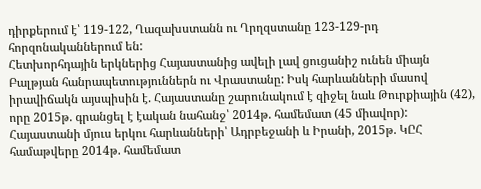դիրքերում է՝ 119-122, Ղազախստանն ու Ղրղզստանը 123-129-րդ հորզոնականներում են:
Հետխորհդային երկներից Հայաստանից ավելի լավ ցուցանիշ ունեն միայն Բալթյան հանրապետություններն ու Վրաստանը: Իսկ հարևանների մասով իրավիճակն այսպիսին է. Հայաստանը շարունակում է զիջել նաև Թուրքիային (42), որը 2015թ. գրանցել է էական նահանջ՝ 2014թ. համեմատ (45 միավոր): Հայաստանի մյուս երկու հարևանների՝ Ադրբեջանի և Իրանի, 2015թ. ԿԸՀ համաթվերը 2014թ. համեմատ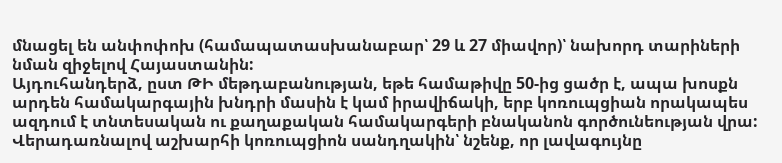մնացել են անփոփոխ (համապատասխանաբար՝ 29 և 27 միավոր)՝ նախորդ տարիների նման զիջելով Հայաստանին:
Այդուհանդերձ, ըստ ԹԻ մեթդաբանության, եթե համաթիվը 50-ից ցածր է, ապա խոսքն արդեն համակարգային խնդրի մասին է կամ իրավիճակի, երբ կոռուպցիան որակապես ազդում է տնտեսական ու քաղաքական համակարգերի բնականոն գործունեության վրա:
Վերադառնալով աշխարհի կոռուպցիոն սանդղակին՝ նշենք, որ լավագույնը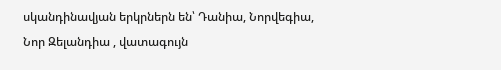սկանդինավյան երկրներն են՝ Դանիա, Նորվեգիա, Նոր Զելանդիա , վատագույն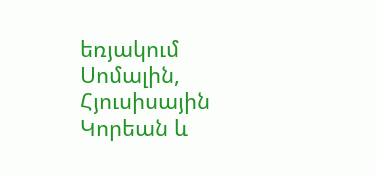եռյակում Սոմալին, Հյուսիսային Կորեան և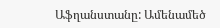Աֆղանստանը: Ամենամեծ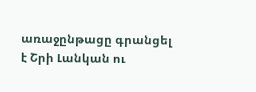առաջընթացը գրանցել է Շրի Լանկան ու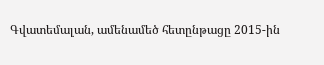Գվատեմալան, ամենամեծ հետընթացը 2015-ին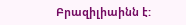Բրազիլիաինն է: